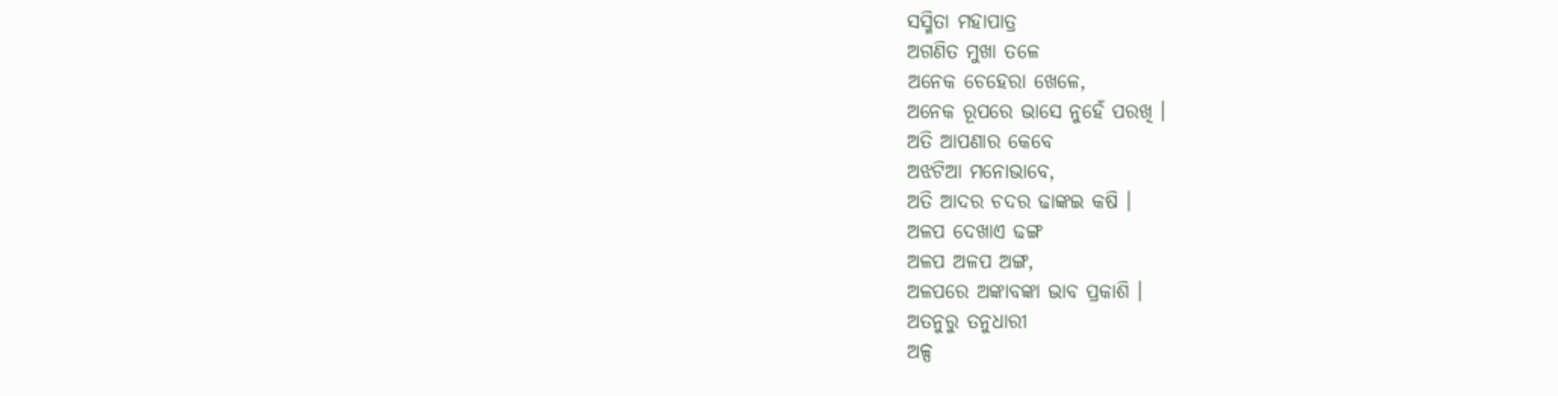ସସ୍ମିତା ମହାପାତ୍ର
ଅଗଣିତ ମୁଖା ତଳେ
ଅନେକ ଚେହେରା ଖେଳେ,
ଅନେକ ରୂପରେ ଭାସେ ନୁହେଁ ପରଖି ।
ଅତି ଆପଣାର କେବେ
ଅଝଟିଆ ମନୋଭାବେ,
ଅତି ଆଦର ଚଦର ଢାଙ୍କଇ କଷି ।
ଅଳପ ଦେଖାଏ ଢଙ୍ଗ
ଅଳପ ଅଳପ ଅଙ୍ଗ,
ଅଳପରେ ଅଙ୍କାବଙ୍କା ଭାବ ପ୍ରକାଶି ।
ଅତନୁରୁ ତନୁଧାରୀ
ଅଳ୍ପ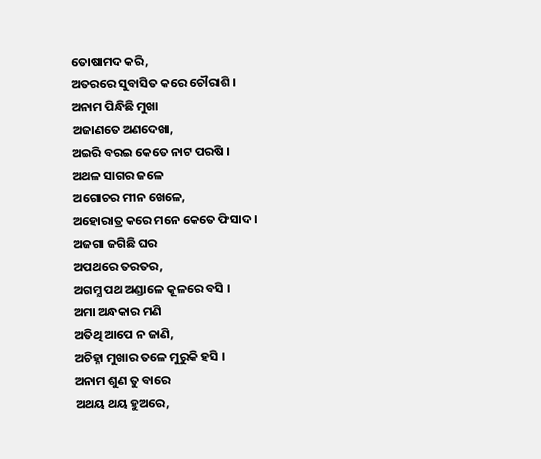ତୋଷାମଦ କରି,
ଅତରରେ ସୁବାସିତ କରେ ଚୌରାଶି ।
ଅନାମ ପିନ୍ଧିଛି ମୁଖା
ଅଜାଣତେ ଅଣଦେଖା,
ଅଇରି ବରଇ କେତେ ନାଟ ପରଷି ।
ଅଥଳ ସାଗର ଜଳେ
ଅଗୋଚର ମୀନ ଖେଳେ,
ଅହୋରାତ୍ର କରେ ମନେ କେତେ ଫିସାଦ ।
ଅଜଗା ଜଗିଛି ଘର
ଅପଥରେ ତରତର,
ଅଗମ୍ଯ ପଥ ଅଣ୍ଡାଳେ କୂଳରେ ବସି ।
ଅମା ଅନ୍ଧକାର ମଣି
ଅତିଥି ଆପେ ନ ଜାଣି,
ଅଚିହ୍ନା ମୁଖାର ତଳେ ମୁରୁକି ହସି ।
ଅନାମ ଶୁଣ ତୁ ବାରେ
ଅଥୟ ଥୟ ହୁଅରେ,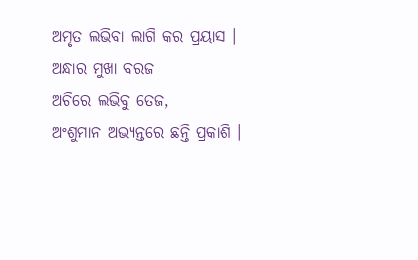ଅମୃତ ଲଭିବା ଲାଗି କର ପ୍ରୟାସ ।
ଅନ୍ଧାର ମୁଖା ବରଜ
ଅଚିରେ ଲଭିବୁ ତେଜ,
ଅଂଶୁମାନ ଅଭ୍ଯନ୍ତରେ ଛନ୍ତି ପ୍ରକାଶି ।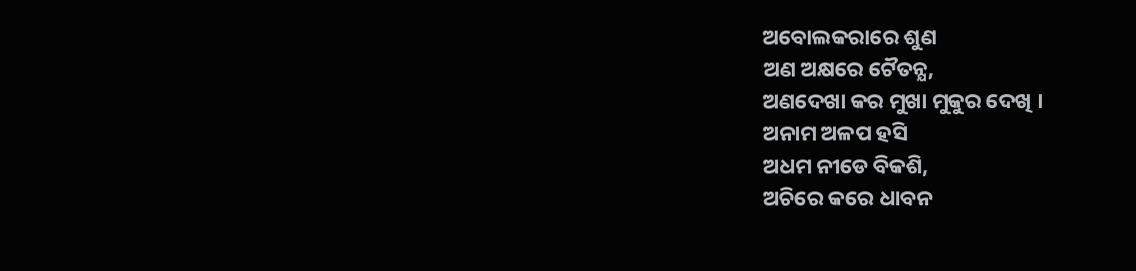ଅବୋଲକରାରେ ଶୁଣ
ଅଣ ଅକ୍ଷରେ ଟୈତନ୍ଯ,
ଅଣଦେଖା କର ମୁଖା ମୁକୁର ଦେଖି ।
ଅନାମ ଅଳପ ହସି
ଅଧମ ନୀଡେ ବିକଶି,
ଅଚିରେ କରେ ଧାବନ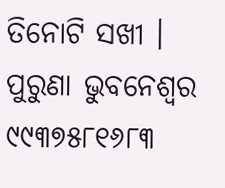ତିନୋଟି ସଖୀ ।
ପୁରୁଣା ଭୁବନେଶ୍ଵର
୯୯୩୭୫୮୧୬୮୩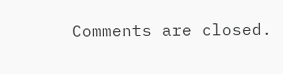Comments are closed.